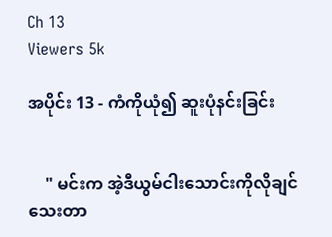Ch 13
Viewers 5k

အပိုင်း 13 - ကံကိုယုံ၍ ဆူးပုံနင်းခြင်း


    " မင်းက အဲ့ဒီယွမ်ငါးသောင်းကိုလိုချင်သေးတာ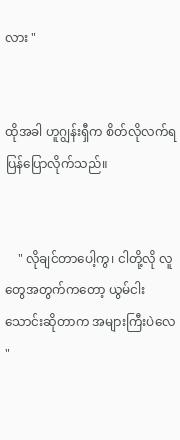လား "


ထိုအခါ ဟူဂျွန်းရှီက စိတ်လိုလက်ရ ပြန်ပြောလိုက်သည်။


    " လိုချင်တာပေါ့ကွ၊ ငါတို့လို လူတွေအတွက်ကတော့ ယွမ်ငါးသောင်းဆိုတာက အများကြီးပဲလေ "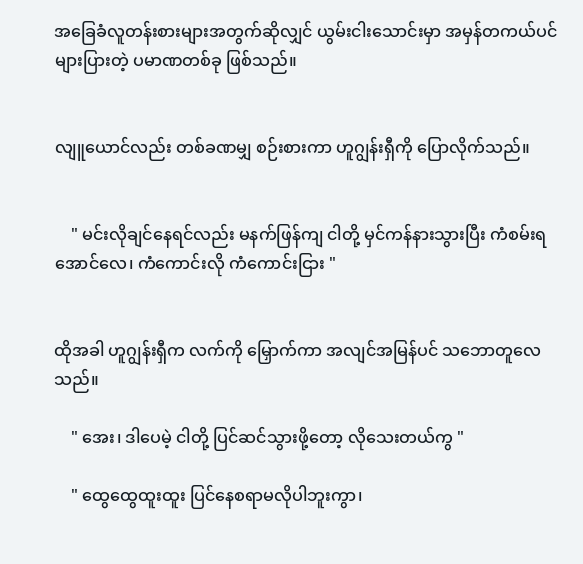အခြေခံလူတန်းစားများအတွက်ဆိုလျှင် ယွမ်းငါးသောင်းမှာ အမှန်တကယ်ပင် များပြားတဲ့ ပမာဏတစ်ခု ဖြစ်သည်။


လျူယောင်လည်း တစ်ခဏမျှ စဉ်းစားကာ ဟူဂျွန်းရှီကို ပြောလိုက်သည်။


    " မင်းလိုချင်နေရင်လည်း မနက်ဖြန်ကျ ငါတို့ မှင်ကန်နားသွားပြီး ကံစမ်းရအောင်လေ၊ ကံကောင်းလို ကံကောင်းငြား "


ထိုအခါ ဟူဂျွန်းရှီက လက်ကို မြှောက်ကာ အလျင်အမြန်ပင် သဘောတူလေသည်။

    " အေး၊ ဒါပေမဲ့ ငါတို့ ပြင်ဆင်သွားဖို့တော့ လိုသေးတယ်ကွ "

    " ထွေထွေထူးထူး ပြင်နေစရာမလိုပါဘူးကွာ၊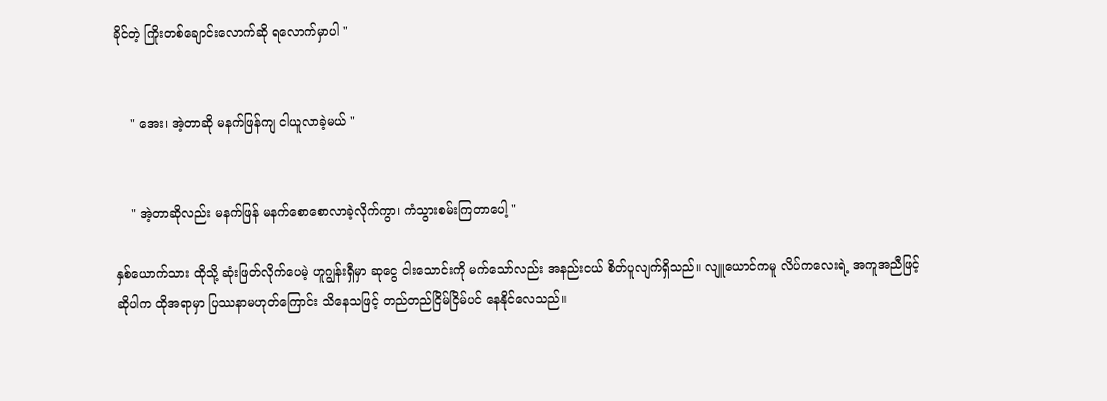ခိုင်တဲ့ ကြိုးတစ်ချောင်းလောက်ဆို ရလောက်မှာပါ "


    " အေး၊ အဲ့တာဆို မနက်ဖြန်ကျ ငါယူလာခဲ့မယ် "


    " အဲ့တာဆိုလည်း မနက်ဖြန် မနက်စောစောလာခဲ့လိုက်ကွာ၊ ကံသွားစမ်းကြတာပေါ့ "

နှစ်ယောက်သား ထိုသို့ ဆုံးဖြတ်လိုက်ပေမဲ့ ဟူဂျွန်းရှီမှာ ဆုငွေ ငါးသောင်းကို မက်သော်လည်း အနည်းငယ် စိတ်ပူလျက်ရှိသည်။ လျူယောင်ကမူ လိပ်ကလေးရဲ့ အကူအညီဖြင့်ဆိုပါက ထိုအရာမှာ ပြဿနာမဟုတ်ကြောင်း သိနေသဖြင့် တည်တည်ငြိမ်ငြိမ်ပင် နေနိုင်လေသည်။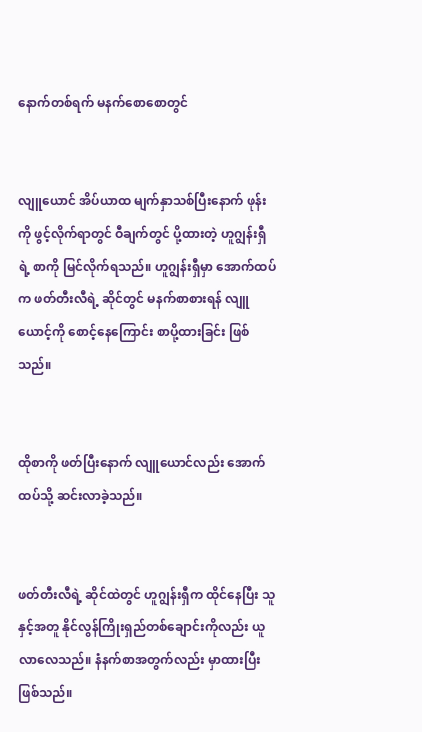နောက်တစ်ရက် မနက်စောစောတွင်


လျူယောင် အိပ်ယာထ မျက်နှာသစ်ပြီးနောက် ဖုန်းကို ဖွင့်လိုက်ရာတွင် ဝီချက်တွင် ပို့ထားတဲ့ ဟူဂျွန်းရှီရဲ့ စာကို မြင်လိုက်ရသည်။ ဟူဂျွန်းရှီမှာ အောက်ထပ်က ဖတ်တီးလီရဲ့ ဆိုင်တွင် မနက်စာစားရန် လျူယောင့်ကို စောင့်နေကြောင်း စာပို့ထားခြင်း ဖြစ်သည်။


ထိုစာကို ဖတ်ပြီးနောက် လျူယောင်လည်း အောက်ထပ်သို့ ဆင်းလာခဲ့သည်။


ဖတ်တီးလီရဲ့ ဆိုင်ထဲတွင် ဟူဂျွန်းရှီက ထိုင်နေပြီး သူနှင့်အတူ နိုင်လွန်ကြိုးရှည်တစ်ချောင်းကိုလည်း ယူလာလေသည်။ နံနက်စာအတွက်လည်း မှာထားပြီး ဖြစ်သည်။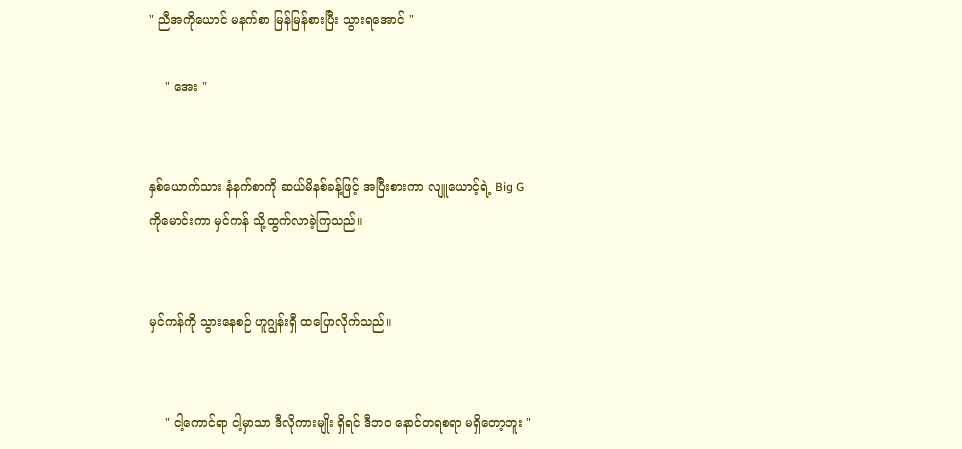" ညီအကိုယောင် မနက်စာ မြန်မြန်စားပြီး သွားရအောင် "

    " အေး "


နှစ်ယောက်သား နံနက်စာကို ဆယ်မိနစ်ခန့်ဖြင့် အပြီးစားကာ လျူယောင့်ရဲ့ Big G ကိုမောင်းကာ မှင်ကန် သို့ထွက်လာခဲ့ကြသည်။


မှင်ကန်ကို သွားနေစဉ် ဟူဂျွန်းရှီ ထပြောလိုက်သည်။


    " ငါ့ကောင်ရာ ငါ့မှာသာ ဒီလိုကားမျိုး ရှိရင် ဒီဘဝ နောင်တရစရာ မရှိတော့ဘူး "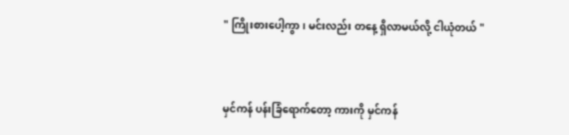" ကြိုးစားပေါ့ကွာ၊ မင်းလည်း တနေ့ ရှိလာမယ်လို့ ငါယုံတယ် "


မှင်ကန် ပန်းခြံရောက်တော့ ကားကို မှင်ကန်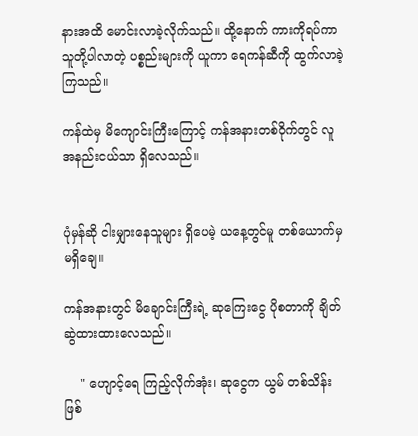နားအထိ မောင်းလာခဲ့လိုက်သည်။ ထို့နောက် ကားကိုရပ်ကာ သူတို့ပါလာတဲ့ ပစ္စည်းများကို ယူကာ ရေကန်ဆီကို ထွက်လာခဲ့ကြသည်။

ကန်ထဲမှ မိကျောင်းကြီးကြောင့် ကန်အနားတစ်ဝိုက်တွင် လူအနည်းငယ်သာ ရှိလေသည်။


ပုံမှန်ဆို ငါးမျှားနေသူများ ရှိပေမဲ့ ယနေ့တွင်မူ တစ်ယောက်မှ မရှိချေ။

ကန်အနားတွင် မိချောင်းကြီးရဲ့ ဆုကြေးငွေ ပိုစတာကို ချိတ်ဆွဲထားထားလေသည်။

    " ဟျောင့်ရေ ကြည့်လိုက်အုံး၊ ဆုငွေက ယွမ် တစ်သိန်း ဖြစ်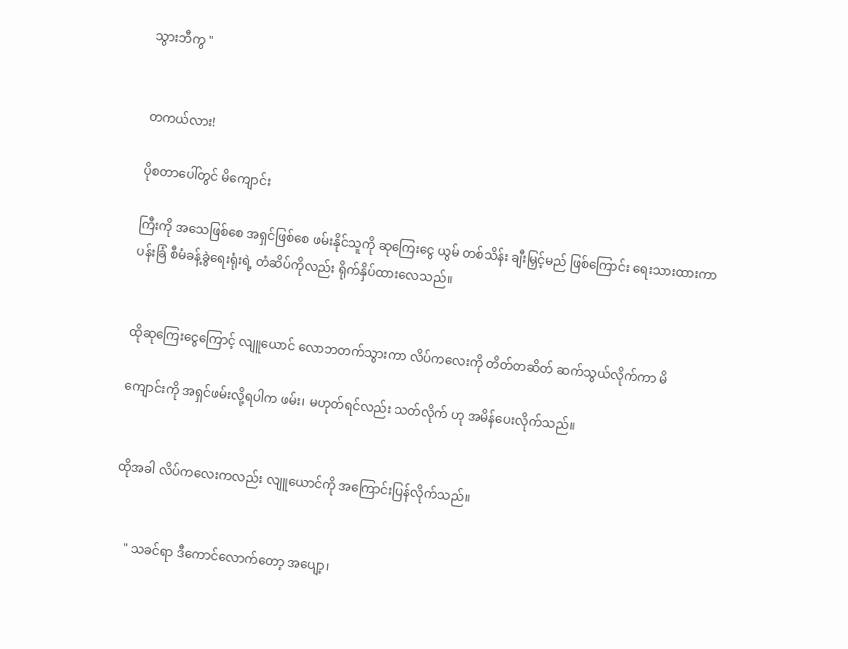သွားဘီကွ "


တကယ်လား!

ပိုစတာပေါ်တွင် မိကျောင်း

ကြီးကို အသေဖြစ်စေ အရှင်ဖြစ်စေ ဖမ်းနိုင်သူကို ဆုကြေးငွေ ယွမ် တစ်သိန်း ချီးမြှင့်မည် ဖြစ်ကြောင်း ရေးသားထားကာ ပန်းခြံ စီမံခန့်ခွဲရေးရုံးရဲ့ တံဆိပ်ကိုလည်း ရိုက်နှိပ်ထားလေသည်။


ထိုဆုကြေးငွေကြောင့် လျူယောင် လောဘတက်သွားကာ လိပ်ကလေးကို တိတ်တဆိတ် ဆက်သွယ်လိုက်ကာ မိ

ကျောင်းကို အရှင်ဖမ်းလို့ရပါက ဖမ်း၊ မဟုတ်ရင်လည်း သတ်လိုက် ဟု အမိန်ပေးလိုက်သည်။


ထိုအခါ လိပ်ကလေးကလည်း လျူယောင်ကို အကြောင်းပြန်လိုက်သည်။


    " သခင်ရာ ဒီကောင်လောက်တော့ အပျော့၊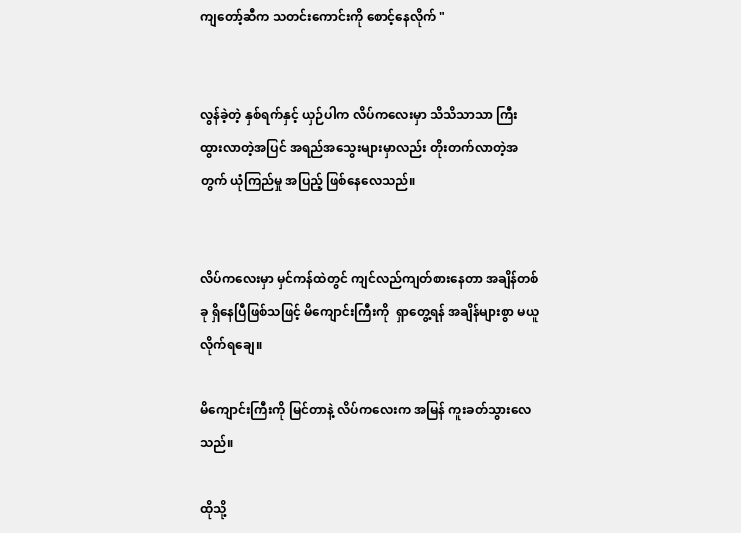ကျတော့်ဆီက သတင်းကောင်းကို စောင့်နေလိုက် "


လွန်ခဲ့တဲ့ နှစ်ရက်နှင့် ယှဉ်ပါက လိပ်ကလေးမှာ သိသိသာသာ ကြီးထွားလာတဲ့အပြင် အရည်အသွေးများမှာလည်း တိုးတက်လာတဲ့အတွက် ယုံကြည်မှု အပြည့် ဖြစ်နေလေသည်။


လိပ်ကလေးမှာ မှင်ကန်ထဲတွင် ကျင်လည်ကျတ်စားနေတာ အချိန်တစ်ခု ရှိနေပြီဖြစ်သဖြင့် မိကျောင်းကြီးကို  ရှာတွေ့ရန် အချိန်များစွာ မယူလိုက်ရချေ။

မိကျောင်းကြီးကို မြင်တာနဲ့ လိပ်ကလေးက အမြန် ကူးခတ်သွားလေသည်။

ထိုသို့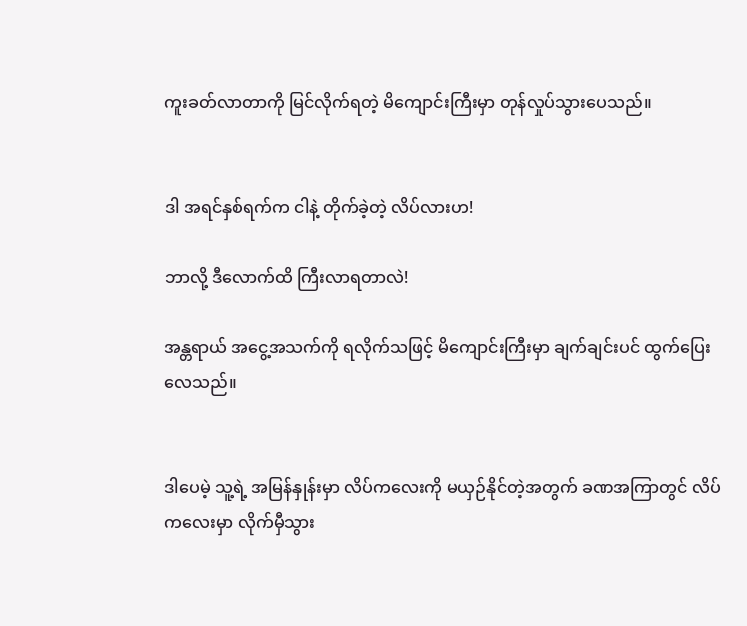ကူးခတ်လာတာကို မြင်လိုက်ရတဲ့ မိကျောင်းကြီးမှာ တုန်လှုပ်သွားပေသည်။


ဒါ အရင်နှစ်ရက်က ငါနဲ့ တိုက်ခဲ့တဲ့ လိပ်လားဟ!

ဘာလို့ ဒီလောက်ထိ ကြီးလာရတာလဲ!

အန္တရာယ် အငွေ့အသက်ကို ရလိုက်သဖြင့် မိကျောင်းကြီးမှာ ချက်ချင်းပင် ထွက်ပြေးလေသည်။


ဒါပေမဲ့ သူ့ရဲ့ အမြန်နှုန်းမှာ လိပ်ကလေးကို မယှဉ်နိုင်တဲ့အတွက် ခဏအကြာတွင် လိပ်ကလေးမှာ လိုက်မှီသွား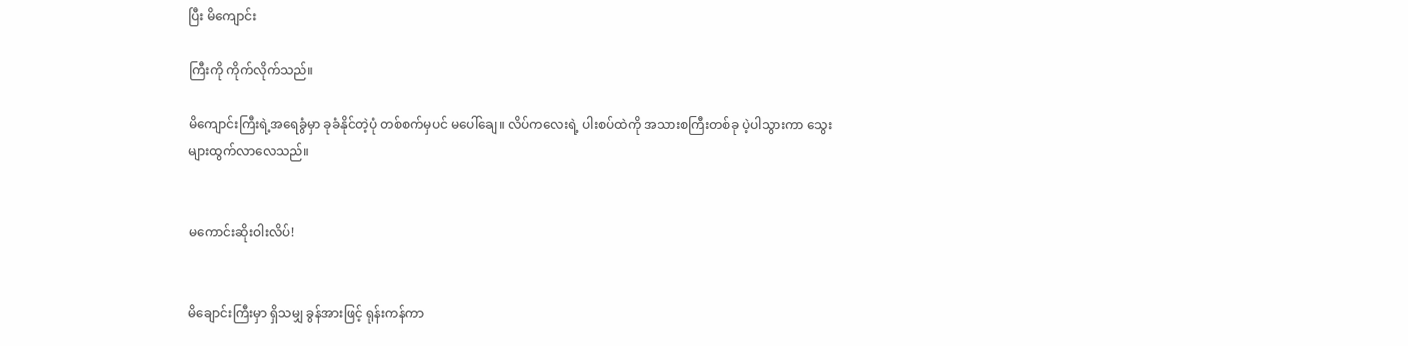ပြီး မိကျောင်း

ကြီးကို ကိုက်လိုက်သည်။

မိကျောင်းကြီးရဲ့အရေခွံမှာ ခုခံနိုင်တဲ့ပုံ တစ်စက်မှပင် မပေါ်ချေ။ လိပ်က‌လေးရဲ့ ပါးစပ်ထဲကို အသားစကြီးတစ်ခု ပဲ့ပါသွားကာ သွေးများထွက်လာလေသည်။


မကောင်းဆိုးဝါးလိပ်!


မိချောင်းကြီးမှာ ရှိသမျှ ခွန်အားဖြင့် ရုန်းကန်ကာ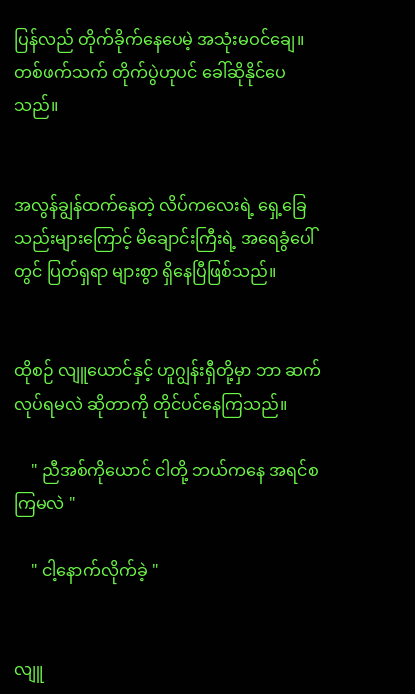ပြန်လည် တိုက်ခိုက်နေပေမဲ့ အသုံးမဝင်ချေ။ တစ်ဖက်သက် တိုက်ပွဲဟုပင် ခေါ်ဆိုနိုင်ပေသည်။


အလွန်ချွန်ထက်နေတဲ့ လိပ်ကလေးရဲ့ ရှေ့ခြေသည်းများကြောင့် မိချောင်းကြီးရဲ့ အရေခွံပေါ်တွင် ပြတ်ရှရာ များစွာ ရှိနေပြီဖြစ်သည်။


ထိုစဉ် လျူယောင်နှင့် ဟူဂျွန်းရှီတို့မှာ ဘာ ဆက်လုပ်ရမလဲ ဆိုတာကို တိုင်ပင်နေကြသည်။

    " ညီအစ်ကိုယောင် ငါတို့ ဘယ်ကနေ အရင်စကြမလဲ "

    " ငါ့နောက်လိုက်ခဲ့ "


လျူ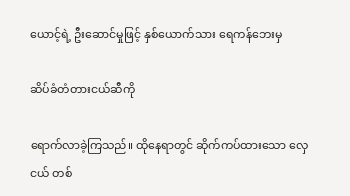ယောင့်ရဲ့ ဦးဆောင်မှုဖြင့် နှစ်ယောက်သား ရေကန်ဘေးမှ

ဆိပ်ခံတံတားငယ်ဆီကို

ရောက်လာခဲ့ကြသည်။ ထိုနေရာတွင် ဆိုက်ကပ်ထားသော လှေငယ် တစ်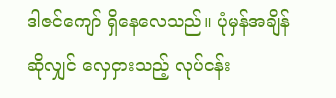ဒါဇင်ကျော် ရှိနေလေသည်။ ပုံမှန်အချိန်ဆိုလျှင် လှေငှားသည့် လုပ်ငန်း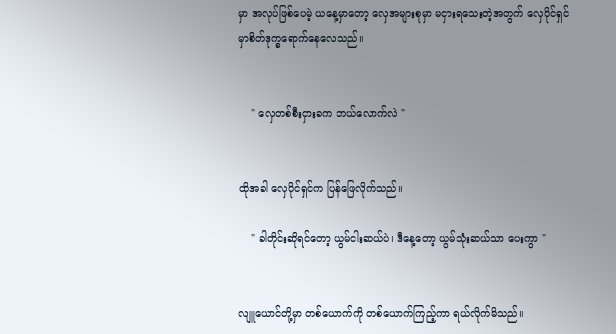မှာ အလုပ်ဖြစ်ပေမဲ့ ယနေ့မှာတော့ လှေအများစုမှာ မငှားရသေးတဲ့အတွက် လှေပိုင်ရှင်မှာစိတ်ဒုက္ခရောက်နေလေသည်။


    " လှေတစ်စီးငှားခက ဘယ်လောက်လဲ "


ထိုအခါ လှေပိုင်ရှင်က ပြန်ဖြေလိုက်သည်။

    " ခါတိုင်းဆိုရင်တော့ ယွမ်ငါးဆယ်ပဲ၊ ဒီနေ့တော့ ယွမ်သုံးဆယ်သာ ပေးကွာ "


လျူယောင်တို့မှာ တစ်ယောက်ကို တစ်ယောက်ကြည့်ကာ ရယ်လိုက်မိသည်။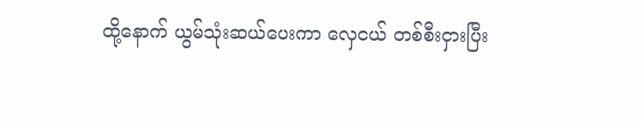ထို့နောက် ယွမ်သုံးဆယ်ပေးကာ လှေငယ် တစ်စီးငှားပြီး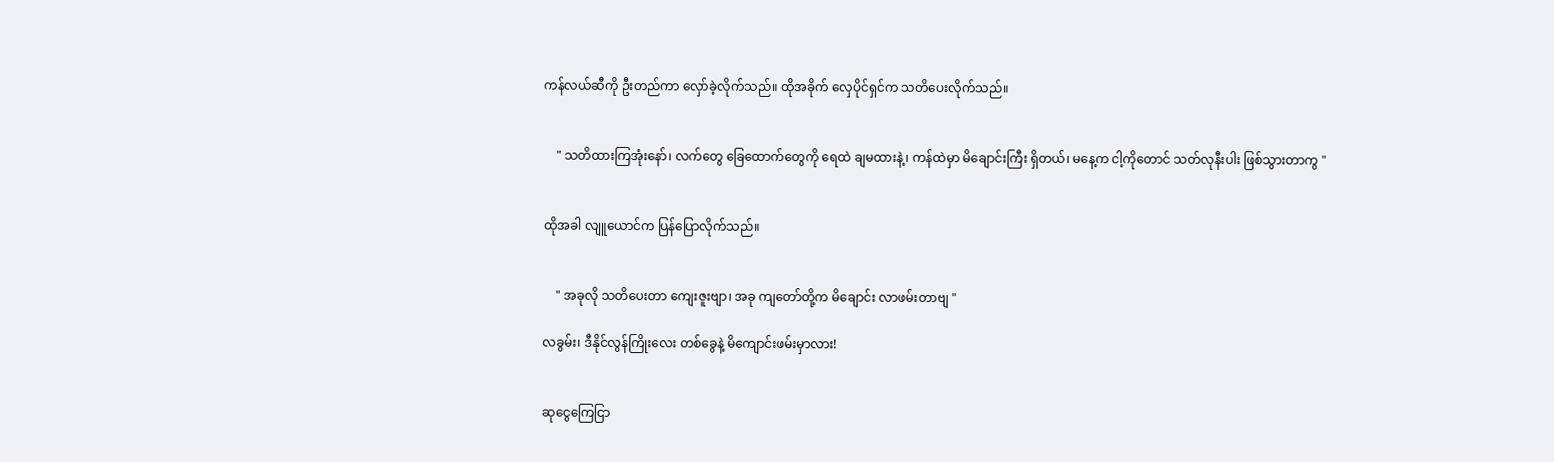ကန်လယ်ဆီကို ဦးတည်ကာ လှော်ခဲ့လိုက်သည်။ ထိုအခိုက် လှေပိုင်ရှင်က သတိပေးလိုက်သည်။


    " သတိထားကြအုံးနော်၊ လက်တွေ ခြေထောက်တွေကို ရေထဲ ချမထားနဲ့၊ ကန်ထဲမှာ မိချောင်းကြီး ရှိတယ်၊ မနေ့က ငါ့ကိုတောင် သတ်လုနီးပါး ဖြစ်သွားတာကွ "


ထိုအခါ လျူယောင်က ပြန်ပြောလိုက်သည်။


    " အခုလို သတိပေးတာ ကျေးဇူးဗျာ၊ အခု ကျတော်တို့က မိချောင်း လာဖမ်းတာဗျ "

လခွမ်း၊ ဒီနိုင်လွန်ကြိုးလေး တစ်ခွေနဲ့ မိကျောင်းဖမ်းမှာလား!


ဆုငွေကြေငြာ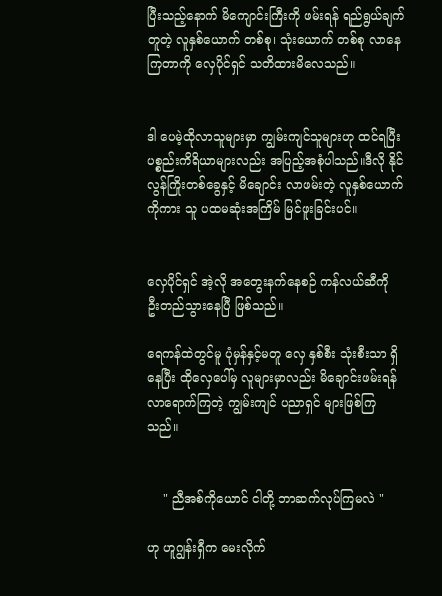ပြီးသည့်နောက် မိကျောင်းကြီးကို ဖမ်းရန် ရည်ရွယ်ချက်တူတဲ့ လူနှစ်ယောက် တစ်စု၊ သုံးယောက် တစ်စု လာနေကြတာကို လှေပိုင်ရှင် သတိထားမိလေသည်။


ဒါ ပေမဲ့ထိုလာသူများမှာ ကျွမ်းကျင်သူများဟု ထင်ရပြီး ပစ္စည်းကိရိယာများလည်း အပြည့်အစုံပါသည်။ဒီလို နိုင်လွန်ကြိုးတစ်ခွေနှင့် မိချောင်း လာဖမ်းတဲ့ လူနှစ်ယောက်ကိုကား သူ ပထမဆုံးအကြိမ် မြင်ဖူးခြင်းပင်။


လှေပိုင်ရှင် အဲ့လို အတွေးနက်နေစဉ် ကန်လယ်ဆီကို  ဦးတည်သွားနေပြီ ဖြစ်သည်။

ရေကန်ထဲတွင်မူ ပုံမှန်နှင့်မတူ လှေ နှစ်စီး သုံးစီးသာ ရှိနေပြီး ထိုလှေပေါ်မှ လူများမှာလည်း မိချောင်းဖမ်းရန် လာရောက်ကြတဲ့ ကျွမ်းကျင် ပညာရှင် များဖြစ်ကြသည်။


    " ညီအစ်ကိုယောင် ငါတို့ ဘာဆက်လုပ်ကြမလဲ "

ဟု ဟူဂျွန်းရှီက မေးလိုက်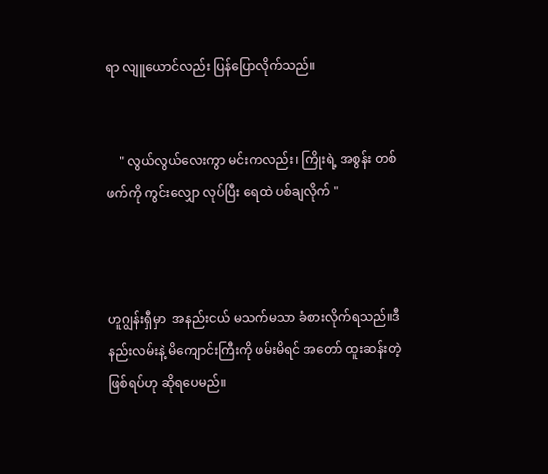ရာ လျူယောင်လည်း ပြန်ပြောလိုက်သည်။


    " လွယ်လွယ်လေးကွာ မင်းကလည်း၊ ကြိုးရဲ့ အစွန်း တစ်ဖက်ကို ကွင်းလျှော လုပ်ပြီး ရေထဲ ပစ်ချလိုက် "



ဟူဂျွန်းရှီမှာ  အနည်းငယ် မသက်မသာ ခံစားလိုက်ရသည်။ဒီနည်းလမ်းနဲ့ မိကျောင်းကြီးကို ဖမ်းမိရင် အတော် ထူးဆန်းတဲ့ ဖြစ်ရပ်ဟု ဆိုရပေမည်။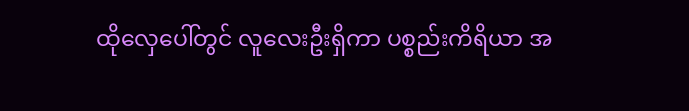ထိုလှေပေါ်တွင် လူလေးဦးရှိကာ ပစ္စည်းကိရိယာ အ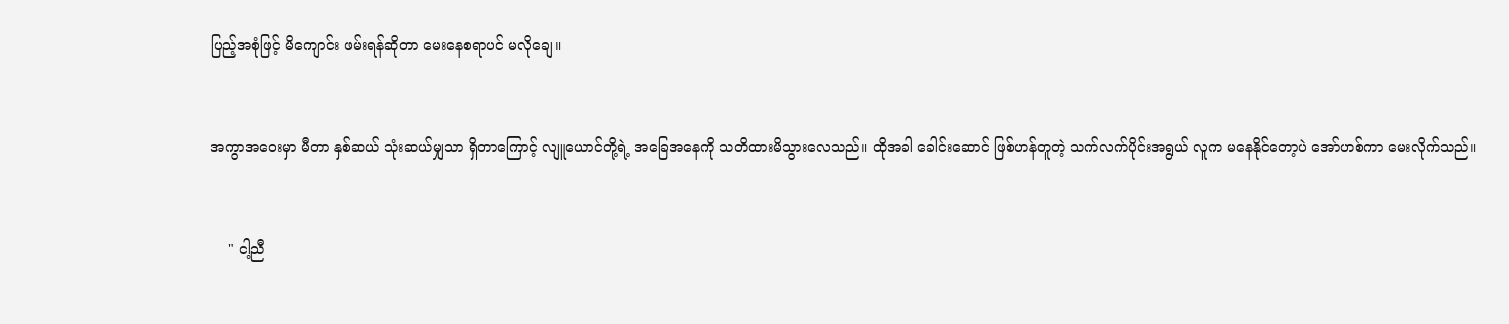ပြည့်အစုံဖြင့် မိကျောင်း ဖမ်းရန်ဆိုတာ မေးနေစရာပင် မလိုချေ။


အကွာအဝေးမှာ မီတာ နှစ်ဆယ် သုံးဆယ်မျှသာ ရှိတာကြောင့် လျူယောင်တို့ရဲ့ အခြေအနေကို သတိထားမိသွားလေသည်။ ထိုအခါ ခေါင်းဆောင် ဖြစ်ဟန်တူတဲ့ သက်လက်ပိုင်းအရွယ် လူက မနေနိုင်တော့ပဲ အော်ဟစ်ကာ မေးလိုက်သည်။


    " ငါ့ညီ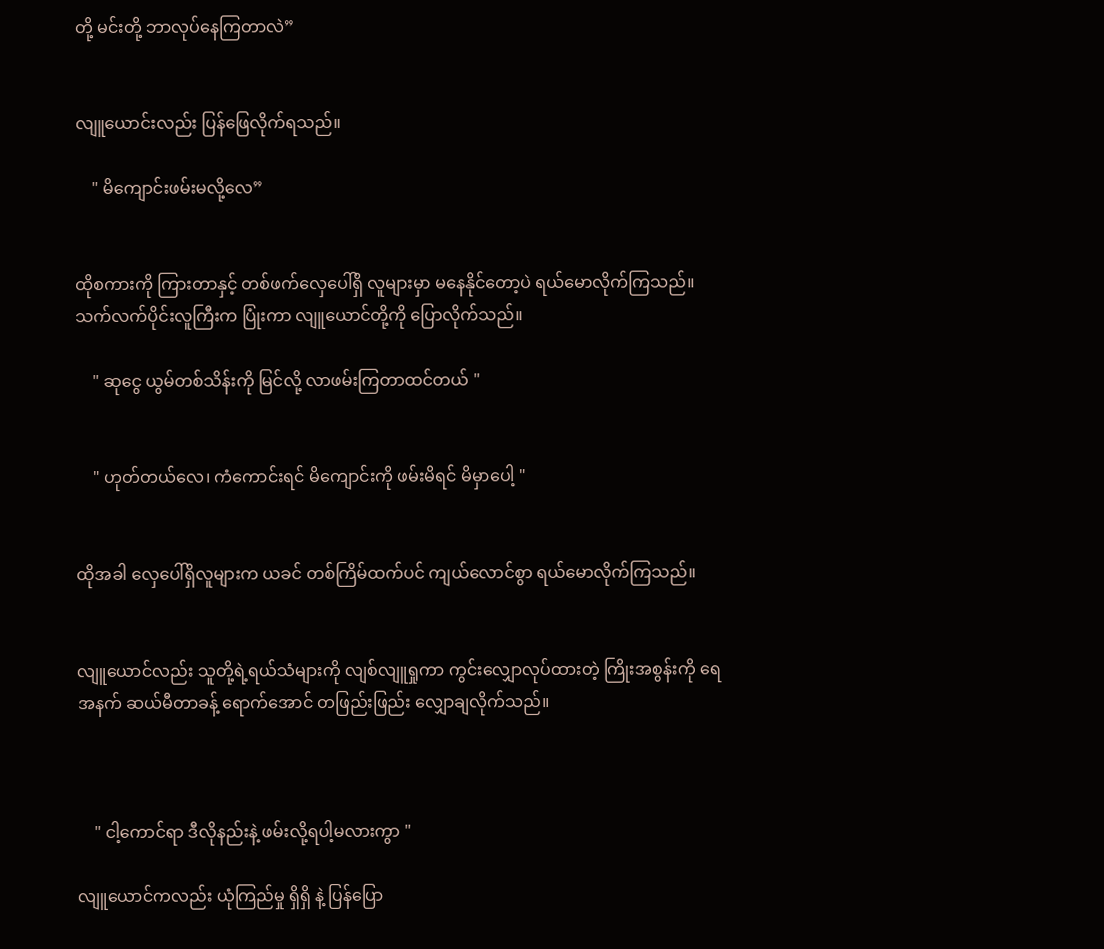တို့ မင်းတို့ ဘာလုပ်နေကြတာလဲ”


လျူယောင်းလည်း ပြန်ဖြေလိုက်ရသည်။

    " မိကျောင်းဖမ်းမလို့လေ”


ထိုစကားကို ကြားတာနှင့် တစ်ဖက်လှေပေါ်ရှိ လူများမှာ မနေနိုင်တော့ပဲ ရယ်မောလိုက်ကြသည်။ သက်လက်ပိုင်းလူကြီးက ပြုံးကာ လျူယောင်တို့ကို ပြောလိုက်သည်။

    " ဆုငွေ ယွမ်တစ်သိန်းကို မြင်လို့ လာဖမ်းကြတာထင်တယ် "


    " ဟုတ်တယ်လေ၊ ကံကောင်းရင် မိကျောင်းကို ဖမ်းမိရင် မိမှာပေါ့ "


ထိုအခါ လှေပေါ်ရှိလူများက ယခင် တစ်ကြိမ်ထက်ပင် ကျယ်လောင်စွာ ရယ်မောလိုက်ကြသည်။


လျူယောင်လည်း သူတို့ရဲ့ရယ်သံများကို လျစ်လျူရှုကာ ကွင်းလျှောလုပ်ထားတဲ့ ကြိုးအစွန်းကို ရေအနက် ဆယ်မီတာခန့် ရောက်အောင် တဖြည်းဖြည်း လျှောချလိုက်သည်။



    " ငါ့ကောင်ရာ ဒီလိုနည်းနဲ့ ဖမ်းလို့ရပါ့မလားကွာ "

လျူယောင်ကလည်း ယုံကြည်မှု ရှိရှိ နဲ့ ပြန်ပြော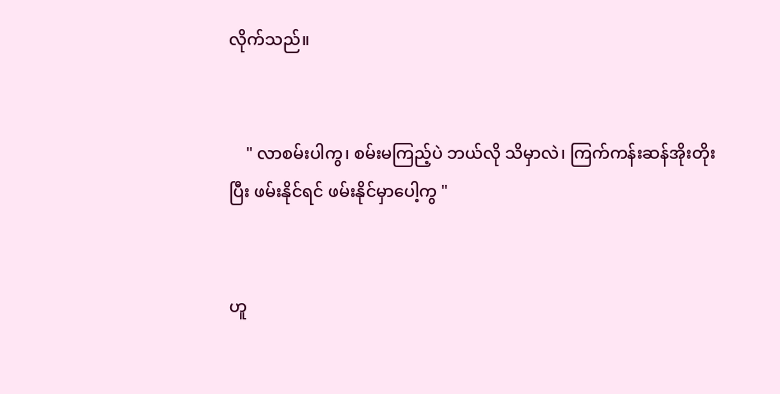လိုက်သည်။


    " လာစမ်းပါကွ၊ စမ်းမကြည့်ပဲ ဘယ်လို သိမှာလဲ၊ ကြက်ကန်းဆန်အိုးတိုးပြီး ဖမ်းနိုင်ရင် ဖမ်းနိုင်မှာပေါ့ကွ "


ဟူ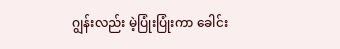ဂျွန်းလည်း မဲ့ပြုံးပြုံးကာ ခေါင်း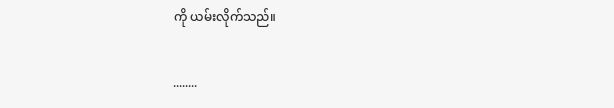ကို ယမ်းလိုက်သည်။


........